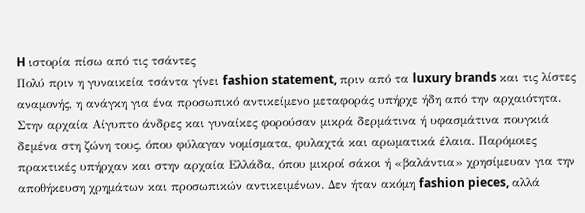H ιστορία πίσω από τις τσάντες
Πολύ πριν η γυναικεία τσάντα γίνει fashion statement, πριν από τα luxury brands και τις λίστες αναμονής, η ανάγκη για ένα προσωπικό αντικείμενο μεταφοράς υπήρχε ήδη από την αρχαιότητα. Στην αρχαία Αίγυπτο άνδρες και γυναίκες φορούσαν μικρά δερμάτινα ή υφασμάτινα πουγκιά δεμένα στη ζώνη τους, όπου φύλαγαν νομίσματα, φυλαχτά και αρωματικά έλαια. Παρόμοιες πρακτικές υπήρχαν και στην αρχαία Ελλάδα, όπου μικροί σάκοι ή «βαλάντια» χρησίμευαν για την αποθήκευση χρημάτων και προσωπικών αντικειμένων. Δεν ήταν ακόμη fashion pieces, αλλά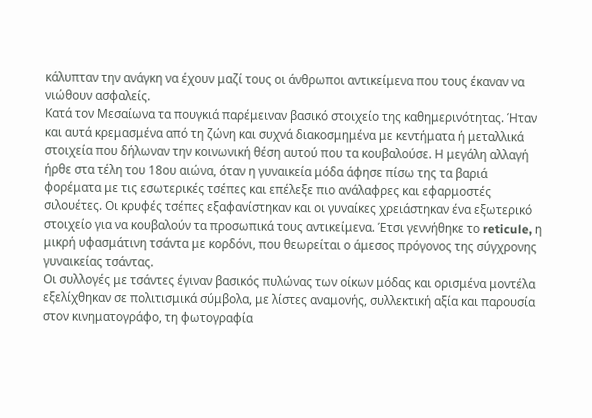κάλυπταν την ανάγκη να έχουν μαζί τους οι άνθρωποι αντικείμενα που τους έκαναν να νιώθουν ασφαλείς.
Κατά τον Μεσαίωνα τα πουγκιά παρέμειναν βασικό στοιχείο της καθημερινότητας. Ήταν και αυτά κρεμασμένα από τη ζώνη και συχνά διακοσμημένα με κεντήματα ή μεταλλικά στοιχεία που δήλωναν την κοινωνική θέση αυτού που τα κουβαλούσε. Η μεγάλη αλλαγή ήρθε στα τέλη του 18ου αιώνα, όταν η γυναικεία μόδα άφησε πίσω της τα βαριά φορέματα με τις εσωτερικές τσέπες και επέλεξε πιο ανάλαφρες και εφαρμοστές σιλουέτες. Οι κρυφές τσέπες εξαφανίστηκαν και οι γυναίκες χρειάστηκαν ένα εξωτερικό στοιχείο για να κουβαλούν τα προσωπικά τους αντικείμενα. Έτσι γεννήθηκε το reticule, η μικρή υφασμάτινη τσάντα με κορδόνι, που θεωρείται ο άμεσος πρόγονος της σύγχρονης γυναικείας τσάντας.
Οι συλλογές με τσάντες έγιναν βασικός πυλώνας των οίκων μόδας και ορισμένα μοντέλα εξελίχθηκαν σε πολιτισμικά σύμβολα, με λίστες αναμονής, συλλεκτική αξία και παρουσία στον κινηματογράφο, τη φωτογραφία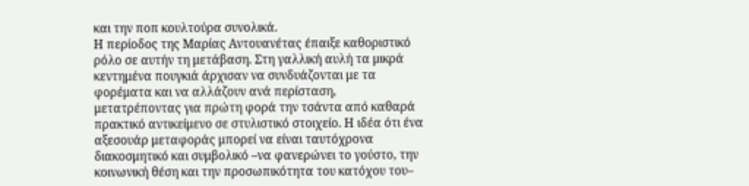και την ποπ κουλτούρα συνολικά.
Η περίοδος της Μαρίας Αντουανέτας έπαιξε καθοριστικό ρόλο σε αυτήν τη μετάβαση. Στη γαλλική αυλή τα μικρά κεντημένα πουγκιά άρχισαν να συνδυάζονται με τα φορέματα και να αλλάζουν ανά περίσταση, μετατρέποντας για πρώτη φορά την τσάντα από καθαρά πρακτικό αντικείμενο σε στυλιστικό στοιχείο. Η ιδέα ότι ένα αξεσουάρ μεταφοράς μπορεί να είναι ταυτόχρονα διακοσμητικό και συμβολικό –να φανερώνει το γούστο, την κοινωνική θέση και την προσωπικότητα του κατόχου του–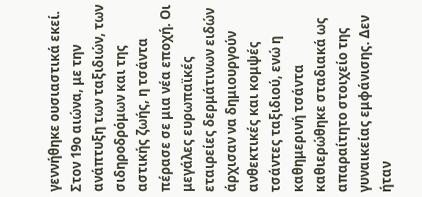γεννήθηκε ουσιαστικά εκεί.
Στον 19ο αιώνα, με την ανάπτυξη των ταξιδιών, των σιδηροδρόμων και της αστικής ζωής, η τσάντα πέρασε σε μια νέα εποχή. Οι μεγάλες ευρωπαϊκές εταιρείες δερμάτινων ειδών άρχισαν να δημιουργούν ανθεκτικές και κομψές τσάντες ταξιδιού, ενώ η καθημερινή τσάντα καθιερώθηκε σταδιακά ως απαραίτητο στοιχείο της γυναικείας εμφάνισης. Δεν ήταν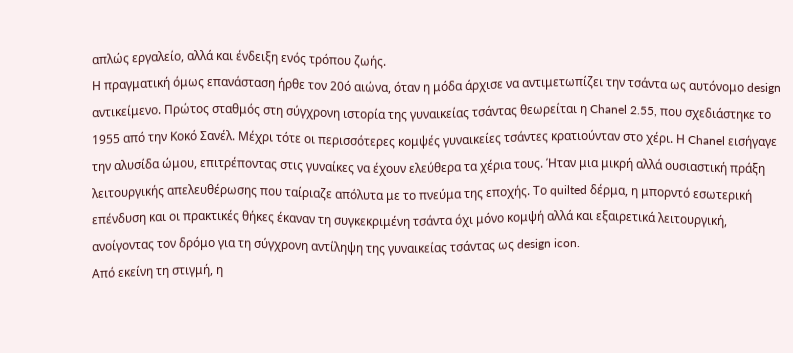απλώς εργαλείο, αλλά και ένδειξη ενός τρόπου ζωής.
Η πραγματική όμως επανάσταση ήρθε τον 20ό αιώνα, όταν η μόδα άρχισε να αντιμετωπίζει την τσάντα ως αυτόνομο design αντικείμενο. Πρώτος σταθμός στη σύγχρονη ιστορία της γυναικείας τσάντας θεωρείται η Chanel 2.55, που σχεδιάστηκε το 1955 από την Κοκό Σανέλ. Μέχρι τότε οι περισσότερες κομψές γυναικείες τσάντες κρατιούνταν στο χέρι. Η Chanel εισήγαγε την αλυσίδα ώμου, επιτρέποντας στις γυναίκες να έχουν ελεύθερα τα χέρια τους. Ήταν μια μικρή αλλά ουσιαστική πράξη λειτουργικής απελευθέρωσης που ταίριαζε απόλυτα με το πνεύμα της εποχής. Το quilted δέρμα, η μπορντό εσωτερική επένδυση και οι πρακτικές θήκες έκαναν τη συγκεκριμένη τσάντα όχι μόνο κομψή αλλά και εξαιρετικά λειτουργική, ανοίγοντας τον δρόμο για τη σύγχρονη αντίληψη της γυναικείας τσάντας ως design icon.
Από εκείνη τη στιγμή, η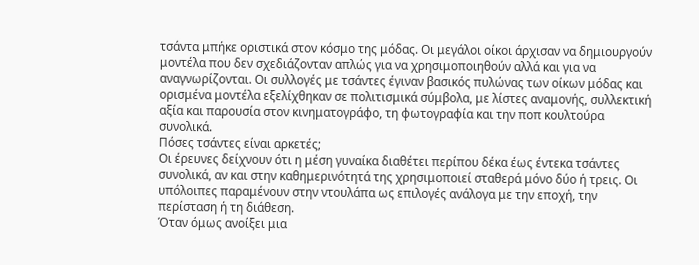τσάντα μπήκε οριστικά στον κόσμο της μόδας. Οι μεγάλοι οίκοι άρχισαν να δημιουργούν μοντέλα που δεν σχεδιάζονταν απλώς για να χρησιμοποιηθούν αλλά και για να αναγνωρίζονται. Οι συλλογές με τσάντες έγιναν βασικός πυλώνας των οίκων μόδας και ορισμένα μοντέλα εξελίχθηκαν σε πολιτισμικά σύμβολα, με λίστες αναμονής, συλλεκτική αξία και παρουσία στον κινηματογράφο, τη φωτογραφία και την ποπ κουλτούρα συνολικά.
Πόσες τσάντες είναι αρκετές;
Οι έρευνες δείχνουν ότι η μέση γυναίκα διαθέτει περίπου δέκα έως έντεκα τσάντες συνολικά, αν και στην καθημερινότητά της χρησιμοποιεί σταθερά μόνο δύο ή τρεις. Οι υπόλοιπες παραμένουν στην ντουλάπα ως επιλογές ανάλογα με την εποχή, την περίσταση ή τη διάθεση.
Όταν όμως ανοίξει μια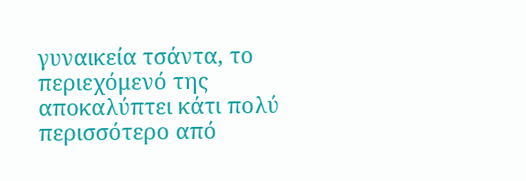γυναικεία τσάντα, το περιεχόμενό της αποκαλύπτει κάτι πολύ περισσότερο από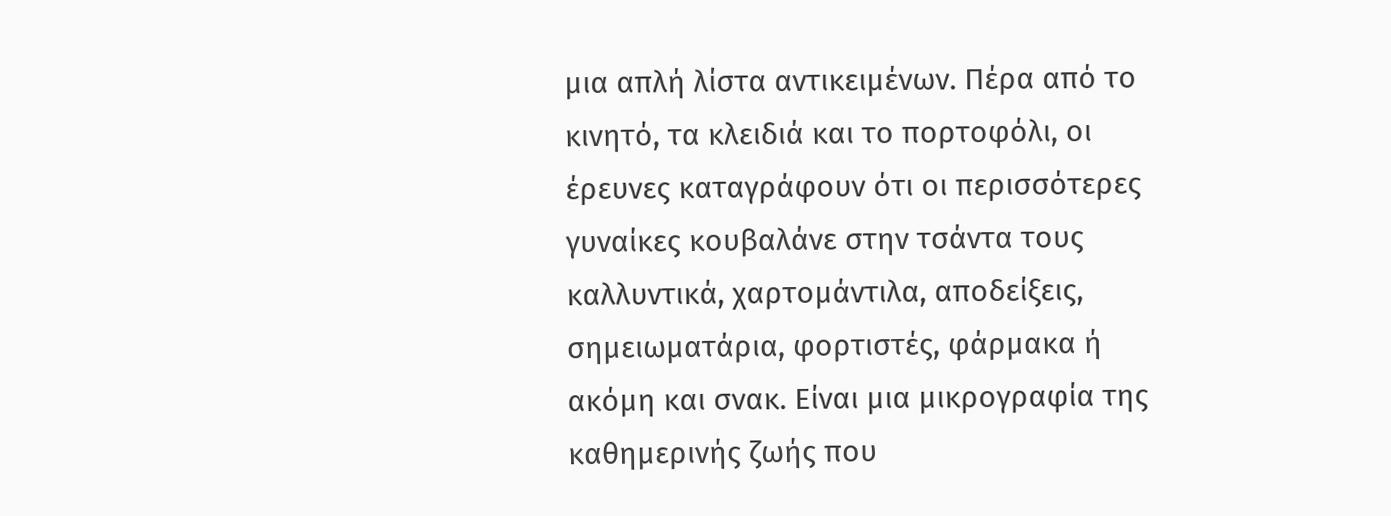μια απλή λίστα αντικειμένων. Πέρα από το κινητό, τα κλειδιά και το πορτοφόλι, οι έρευνες καταγράφουν ότι οι περισσότερες γυναίκες κουβαλάνε στην τσάντα τους καλλυντικά, χαρτομάντιλα, αποδείξεις, σημειωματάρια, φορτιστές, φάρμακα ή ακόμη και σνακ. Είναι μια μικρογραφία της καθημερινής ζωής που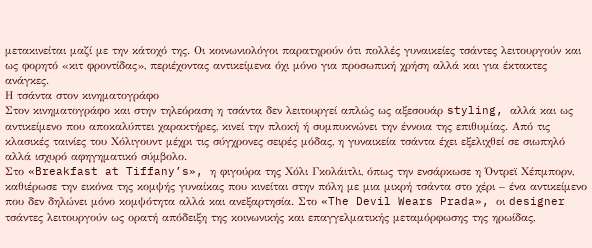μετακινείται μαζί με την κάτοχό της. Οι κοινωνιολόγοι παρατηρούν ότι πολλές γυναικείες τσάντες λειτουργούν και ως φορητό «κιτ φροντίδας», περιέχοντας αντικείμενα όχι μόνο για προσωπική χρήση αλλά και για έκτακτες ανάγκες.
Η τσάντα στον κινηματογράφο
Στον κινηματογράφο και στην τηλεόραση η τσάντα δεν λειτουργεί απλώς ως αξεσουάρ styling, αλλά και ως αντικείμενο που αποκαλύπτει χαρακτήρες, κινεί την πλοκή ή συμπυκνώνει την έννοια της επιθυμίας. Από τις κλασικές ταινίες του Χόλιγουντ μέχρι τις σύγχρονες σειρές μόδας, η γυναικεία τσάντα έχει εξελιχθεί σε σιωπηλό αλλά ισχυρό αφηγηματικό σύμβολο.
Στο «Breakfast at Tiffany’s», η φιγούρα της Χόλι Γκολάιτλι, όπως την ενσάρκωσε η Όντρεϊ Χέπμπορν, καθιέρωσε την εικόνα της κομψής γυναίκας που κινείται στην πόλη με μια μικρή τσάντα στο χέρι – ένα αντικείμενο που δεν δηλώνει μόνο κομψότητα αλλά και ανεξαρτησία. Στο «The Devil Wears Prada», οι designer τσάντες λειτουργούν ως ορατή απόδειξη της κοινωνικής και επαγγελματικής μεταμόρφωσης της ηρωίδας,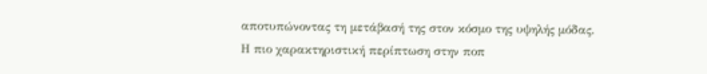αποτυπώνοντας τη μετάβασή της στον κόσμο της υψηλής μόδας.
Η πιο χαρακτηριστική περίπτωση στην ποπ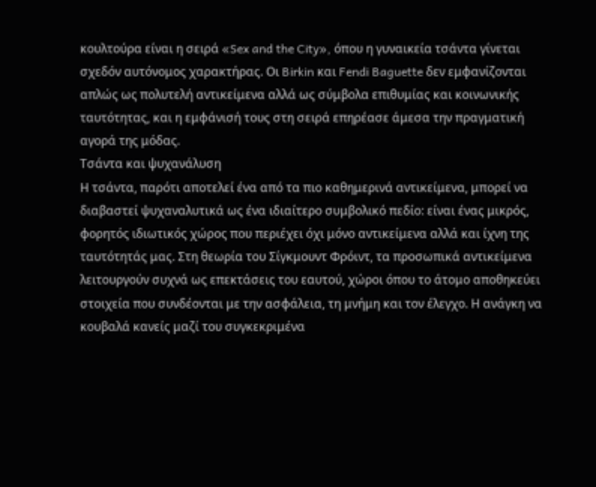κουλτούρα είναι η σειρά «Sex and the City», όπου η γυναικεία τσάντα γίνεται σχεδόν αυτόνομος χαρακτήρας. Οι Birkin και Fendi Baguette δεν εμφανίζονται απλώς ως πολυτελή αντικείμενα αλλά ως σύμβολα επιθυμίας και κοινωνικής ταυτότητας, και η εμφάνισή τους στη σειρά επηρέασε άμεσα την πραγματική αγορά της μόδας.
Τσάντα και ψυχανάλυση
Η τσάντα, παρότι αποτελεί ένα από τα πιο καθημερινά αντικείμενα, μπορεί να διαβαστεί ψυχαναλυτικά ως ένα ιδιαίτερο συμβολικό πεδίο: είναι ένας μικρός, φορητός ιδιωτικός χώρος που περιέχει όχι μόνο αντικείμενα αλλά και ίχνη της ταυτότητάς μας. Στη θεωρία του Σίγκμουντ Φρόιντ, τα προσωπικά αντικείμενα λειτουργούν συχνά ως επεκτάσεις του εαυτού, χώροι όπου το άτομο αποθηκεύει στοιχεία που συνδέονται με την ασφάλεια, τη μνήμη και τον έλεγχο. Η ανάγκη να κουβαλά κανείς μαζί του συγκεκριμένα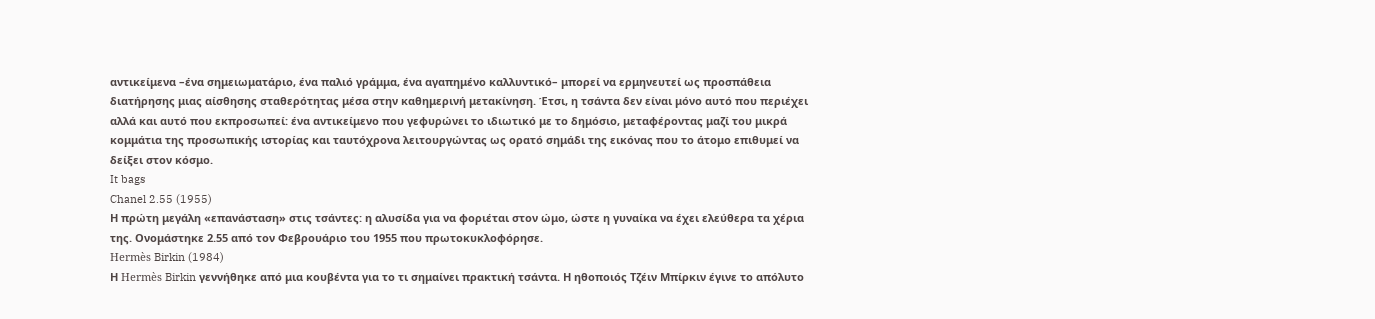αντικείμενα –ένα σημειωματάριο, ένα παλιό γράμμα, ένα αγαπημένο καλλυντικό– μπορεί να ερμηνευτεί ως προσπάθεια διατήρησης μιας αίσθησης σταθερότητας μέσα στην καθημερινή μετακίνηση. Έτσι, η τσάντα δεν είναι μόνο αυτό που περιέχει αλλά και αυτό που εκπροσωπεί: ένα αντικείμενο που γεφυρώνει το ιδιωτικό με το δημόσιο, μεταφέροντας μαζί του μικρά κομμάτια της προσωπικής ιστορίας και ταυτόχρονα λειτουργώντας ως ορατό σημάδι της εικόνας που το άτομο επιθυμεί να δείξει στον κόσμο.
It bags
Chanel 2.55 (1955)
Η πρώτη μεγάλη «επανάσταση» στις τσάντες: η αλυσίδα για να φοριέται στον ώμο, ώστε η γυναίκα να έχει ελεύθερα τα χέρια της. Ονομάστηκε 2.55 από τον Φεβρουάριο του 1955 που πρωτοκυκλοφόρησε.
Hermès Birkin (1984)
Η Hermès Birkin γεννήθηκε από μια κουβέντα για το τι σημαίνει πρακτική τσάντα. Η ηθοποιός Τζέιν Μπίρκιν έγινε το απόλυτο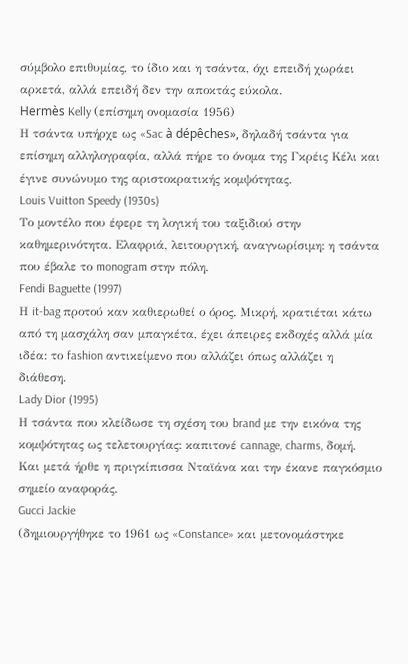σύμβολο επιθυμίας, το ίδιο και η τσάντα, όχι επειδή χωράει αρκετά, αλλά επειδή δεν την αποκτάς εύκολα.
Hermès Kelly (επίσημη ονομασία 1956)
Η τσάντα υπήρχε ως «Sac à dépêches», δηλαδή τσάντα για επίσημη αλληλογραφία, αλλά πήρε το όνομα της Γκρέις Κέλι και έγινε συνώνυμο της αριστοκρατικής κομψότητας.
Louis Vuitton Speedy (1930s)
Το μοντέλο που έφερε τη λογική του ταξιδιού στην καθημερινότητα. Ελαφριά, λειτουργική, αναγνωρίσιμη: η τσάντα που έβαλε το monogram στην πόλη.
Fendi Baguette (1997)
Η it-bag προτού καν καθιερωθεί ο όρος. Μικρή, κρατιέται κάτω από τη μασχάλη σαν μπαγκέτα, έχει άπειρες εκδοχές αλλά μία ιδέα: το fashion αντικείμενο που αλλάζει όπως αλλάζει η διάθεση.
Lady Dior (1995)
Η τσάντα που κλείδωσε τη σχέση του brand με την εικόνα της κομψότητας ως τελετουργίας: καπιτονέ cannage, charms, δομή. Και μετά ήρθε η πριγκίπισσα Νταϊάνα και την έκανε παγκόσμιο σημείο αναφοράς.
Gucci Jackie
(δημιουργήθηκε το 1961 ως «Constance» και μετονομάστηκε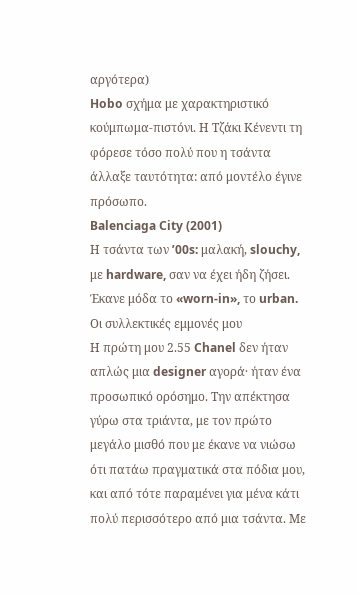αργότερα)
Hobo σχήμα με χαρακτηριστικό κούμπωμα-πιστόνι. Η Τζάκι Κένεντι τη φόρεσε τόσο πολύ που η τσάντα άλλαξε ταυτότητα: από μοντέλο έγινε πρόσωπο.
Balenciaga City (2001)
Η τσάντα των ’00s: μαλακή, slouchy, με hardware, σαν να έχει ήδη ζήσει. Έκανε μόδα το «worn-in», το urban.
Οι συλλεκτικές εμμονές μου
Η πρώτη μου 2.55 Chanel δεν ήταν απλώς μια designer αγορά· ήταν ένα προσωπικό ορόσημο. Την απέκτησα γύρω στα τριάντα, με τον πρώτο μεγάλο μισθό που με έκανε να νιώσω ότι πατάω πραγματικά στα πόδια μου, και από τότε παραμένει για μένα κάτι πολύ περισσότερο από μια τσάντα. Με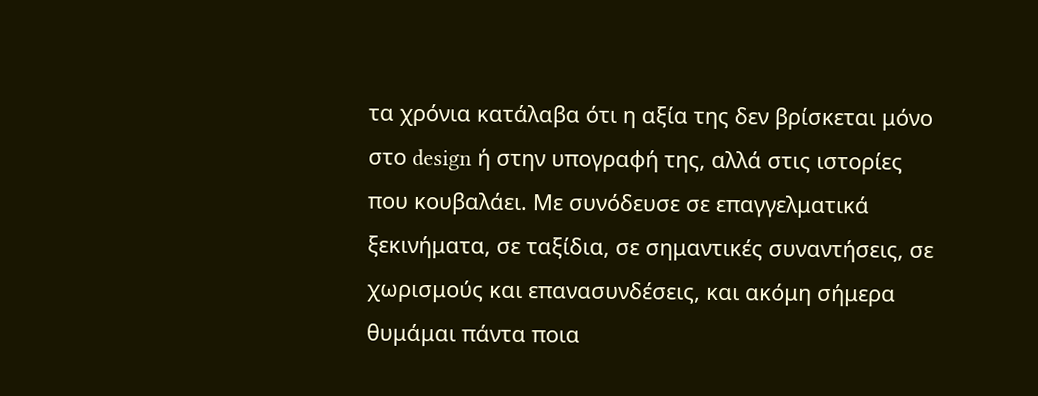τα χρόνια κατάλαβα ότι η αξία της δεν βρίσκεται μόνο στο design ή στην υπογραφή της, αλλά στις ιστορίες που κουβαλάει. Mε συνόδευσε σε επαγγελματικά ξεκινήματα, σε ταξίδια, σε σημαντικές συναντήσεις, σε χωρισμούς και επανασυνδέσεις, και ακόμη σήμερα θυμάμαι πάντα ποια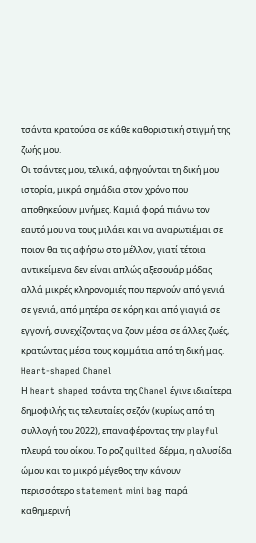τσάντα κρατούσα σε κάθε καθοριστική στιγμή της ζωής μου.
Οι τσάντες μου, τελικά, αφηγούνται τη δική μου ιστορία, μικρά σημάδια στον χρόνο που αποθηκεύουν μνήμες. Καμιά φορά πιάνω τον εαυτό μου να τους μιλάει και να αναρωτιέμαι σε ποιον θα τις αφήσω στο μέλλον, γιατί τέτοια αντικείμενα δεν είναι απλώς αξεσουάρ μόδας αλλά μικρές κληρονομιές που περνούν από γενιά σε γενιά, από μητέρα σε κόρη και από γιαγιά σε εγγονή, συνεχίζοντας να ζουν μέσα σε άλλες ζωές, κρατώντας μέσα τους κομμάτια από τη δική μας.
Heart-shaped Chanel
Η heart shaped τσάντα της Chanel έγινε ιδιαίτερα δημοφιλής τις τελευταίες σεζόν (κυρίως από τη συλλογή του 2022), επαναφέροντας την playful πλευρά του οίκου. Το ροζ quilted δέρμα, η αλυσίδα ώμου και το μικρό μέγεθος την κάνουν περισσότερο statement mini bag παρά καθημερινή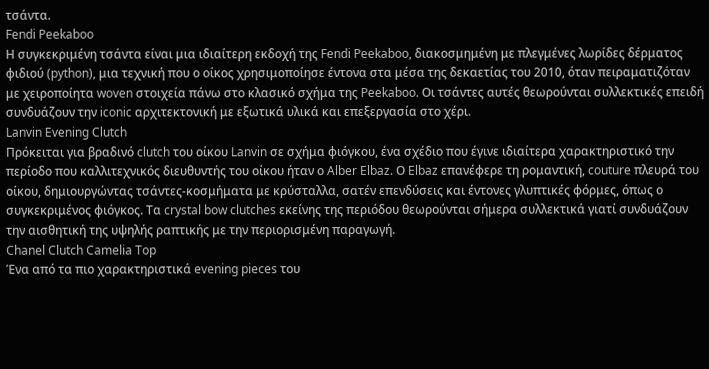τσάντα.
Fendi Peekaboo
Η συγκεκριμένη τσάντα είναι μια ιδιαίτερη εκδοχή της Fendi Peekaboo, διακοσμημένη με πλεγμένες λωρίδες δέρματος φιδιού (python), μια τεχνική που ο οίκος χρησιμοποίησε έντονα στα μέσα της δεκαετίας του 2010, όταν πειραματιζόταν με χειροποίητα woven στοιχεία πάνω στο κλασικό σχήμα της Peekaboo. Οι τσάντες αυτές θεωρούνται συλλεκτικές επειδή συνδυάζουν την iconic αρχιτεκτονική με εξωτικά υλικά και επεξεργασία στο χέρι.
Lanvin Evening Clutch
Πρόκειται για βραδινό clutch του οίκου Lanvin σε σχήμα φιόγκου, ένα σχέδιο που έγινε ιδιαίτερα χαρακτηριστικό την περίοδο που καλλιτεχνικός διευθυντής του οίκου ήταν ο Alber Elbaz. Ο Elbaz επανέφερε τη ρομαντική, couture πλευρά του οίκου, δημιουργώντας τσάντες-κοσμήματα με κρύσταλλα, σατέν επενδύσεις και έντονες γλυπτικές φόρμες, όπως ο συγκεκριμένος φιόγκος. Τα crystal bow clutches εκείνης της περιόδου θεωρούνται σήμερα συλλεκτικά γιατί συνδυάζουν την αισθητική της υψηλής ραπτικής με την περιορισμένη παραγωγή.
Chanel Clutch Camelia Top
Ένα από τα πιο χαρακτηριστικά evening pieces του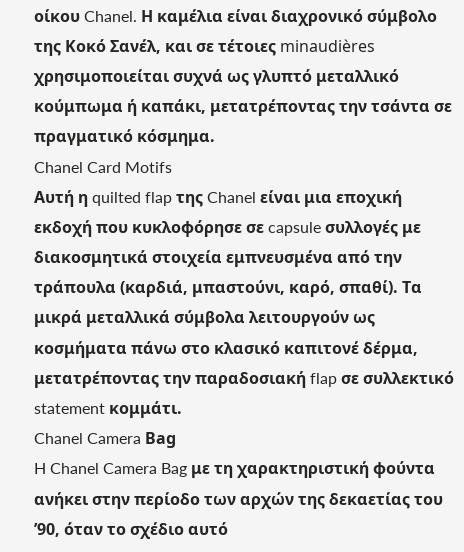οίκου Chanel. Η καμέλια είναι διαχρονικό σύμβολο της Κοκό Σανέλ, και σε τέτοιες minaudières χρησιμοποιείται συχνά ως γλυπτό μεταλλικό κούμπωμα ή καπάκι, μετατρέποντας την τσάντα σε πραγματικό κόσμημα.
Chanel Card Motifs
Αυτή η quilted flap της Chanel είναι μια εποχική εκδοχή που κυκλοφόρησε σε capsule συλλογές με διακοσμητικά στοιχεία εμπνευσμένα από την τράπουλα (καρδιά, μπαστούνι, καρό, σπαθί). Τα μικρά μεταλλικά σύμβολα λειτουργούν ως κοσμήματα πάνω στο κλασικό καπιτονέ δέρμα, μετατρέποντας την παραδοσιακή flap σε συλλεκτικό statement κομμάτι.
Chanel Camera Βag
H Chanel Camera Bag με τη χαρακτηριστική φούντα ανήκει στην περίοδο των αρχών της δεκαετίας του ’90, όταν το σχέδιο αυτό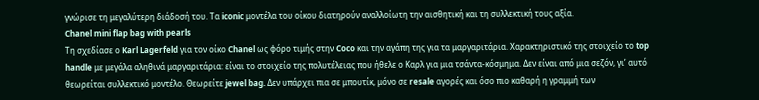γνώρισε τη μεγαλύτερη διάδοσή του. Τα iconic μοντέλα του οίκου διατηρούν αναλλοίωτη την αισθητική και τη συλλεκτική τους αξία.
Chanel mini flap bag with pearls
Τη σχεδίασε ο Karl Lagerfeld για τον οίκο Chanel ως φόρο τιμής στην Coco και την αγάπη της για τα μαργαριτάρια. Χαρακτηριστικό της στοιχείο το top handle με μεγάλα αληθινά μαργαριτάρια: είναι το στοιχείο της πολυτέλειας που ήθελε ο Καρλ για μια τσάντα-κόσμημα. Δεν είναι από μια σεζόν, γι’ αυτό θεωρείται συλλεκτικό μοντέλο. Θεωρείτε jewel bag. Δεν υπάρχει πια σε μπουτίκ, μόνο σε resale αγορές και όσο πιο καθαρή η γραμμή των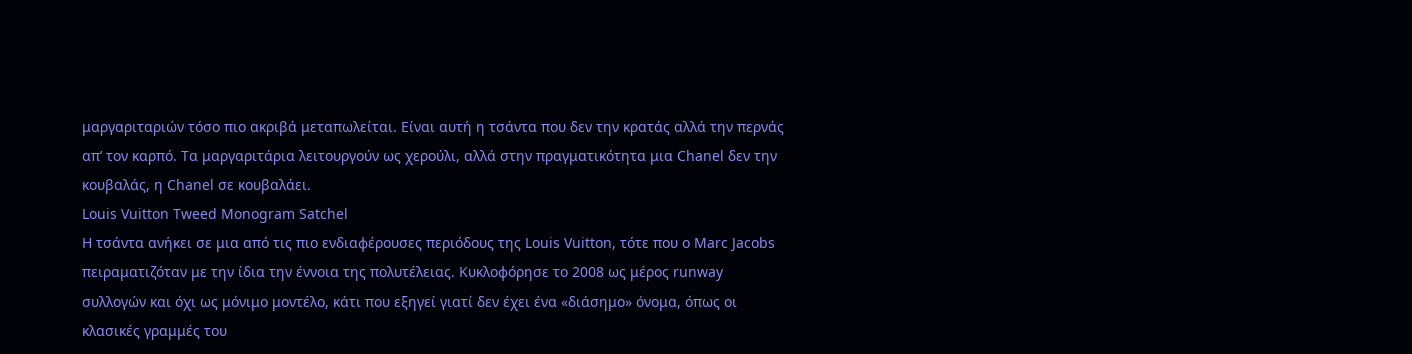μαργαριταριών τόσο πιο ακριβά μεταπωλείται. Είναι αυτή η τσάντα που δεν την κρατάς αλλά την περνάς απ’ τον καρπό. Τα μαργαριτάρια λειτουργούν ως χερούλι, αλλά στην πραγματικότητα μια Chanel δεν την κουβαλάς, η Chanel σε κουβαλάει.
Louis Vuitton Tweed Monogram Satchel
Η τσάντα ανήκει σε μια από τις πιο ενδιαφέρουσες περιόδους της Louis Vuitton, τότε που ο Marc Jacobs πειραματιζόταν με την ίδια την έννοια της πολυτέλειας. Κυκλοφόρησε το 2008 ως μέρος runway συλλογών και όχι ως μόνιμο μοντέλο, κάτι που εξηγεί γιατί δεν έχει ένα «διάσημο» όνομα, όπως οι κλασικές γραμμές του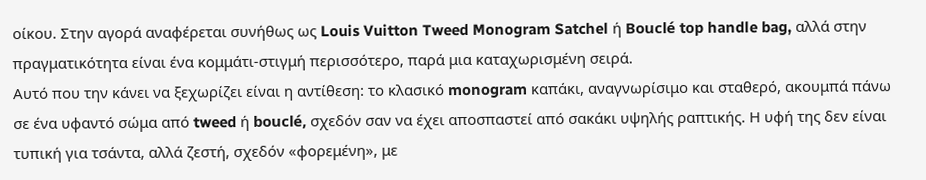οίκου. Στην αγορά αναφέρεται συνήθως ως Louis Vuitton Tweed Monogram Satchel ή Bouclé top handle bag, αλλά στην πραγματικότητα είναι ένα κομμάτι-στιγμή περισσότερο, παρά μια καταχωρισμένη σειρά.
Αυτό που την κάνει να ξεχωρίζει είναι η αντίθεση: το κλασικό monogram καπάκι, αναγνωρίσιμο και σταθερό, ακουμπά πάνω σε ένα υφαντό σώμα από tweed ή bouclé, σχεδόν σαν να έχει αποσπαστεί από σακάκι υψηλής ραπτικής. Η υφή της δεν είναι τυπική για τσάντα, αλλά ζεστή, σχεδόν «φορεμένη», με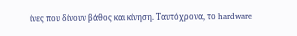ίνες που δίνουν βάθος και κίνηση. Ταυτόχρονα, το hardware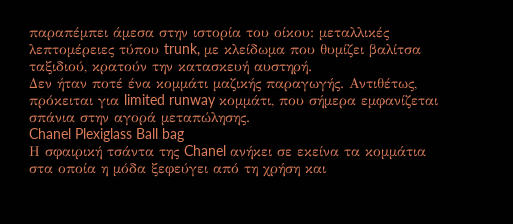παραπέμπει άμεσα στην ιστορία του οίκου: μεταλλικές λεπτομέρειες τύπου trunk, με κλείδωμα που θυμίζει βαλίτσα ταξιδιού, κρατούν την κατασκευή αυστηρή.
Δεν ήταν ποτέ ένα κομμάτι μαζικής παραγωγής. Αντιθέτως, πρόκειται για limited runway κομμάτι, που σήμερα εμφανίζεται σπάνια στην αγορά μεταπώλησης.
Chanel Plexiglass Ball bag
Η σφαιρική τσάντα της Chanel ανήκει σε εκείνα τα κομμάτια στα οποία η μόδα ξεφεύγει από τη χρήση και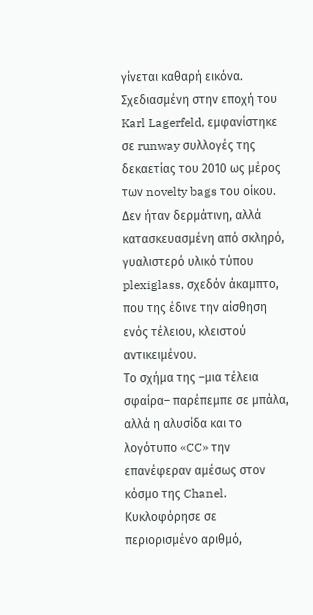γίνεται καθαρή εικόνα. Σχεδιασμένη στην εποχή του Karl Lagerfeld, εμφανίστηκε σε runway συλλογές της δεκαετίας του 2010 ως μέρος των novelty bags του οίκου. Δεν ήταν δερμάτινη, αλλά κατασκευασμένη από σκληρό, γυαλιστερό υλικό τύπου plexiglass, σχεδόν άκαμπτο, που της έδινε την αίσθηση ενός τέλειου, κλειστού αντικειμένου.
Το σχήμα της –μια τέλεια σφαίρα– παρέπεμπε σε μπάλα, αλλά η αλυσίδα και το λογότυπο «CC» την επανέφεραν αμέσως στον κόσμο της Chanel. Κυκλοφόρησε σε περιορισμένο αριθμό,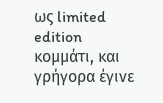ως limited edition κομμάτι, και γρήγορα έγινε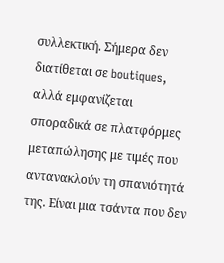συλλεκτική. Σήμερα δεν διατίθεται σε boutiques, αλλά εμφανίζεται σποραδικά σε πλατφόρμες μεταπώλησης με τιμές που αντανακλούν τη σπανιότητά της. Είναι μια τσάντα που δεν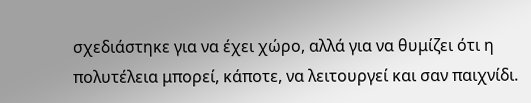σχεδιάστηκε για να έχει χώρο, αλλά για να θυμίζει ότι η πολυτέλεια μπορεί, κάποτε, να λειτουργεί και σαν παιχνίδι.